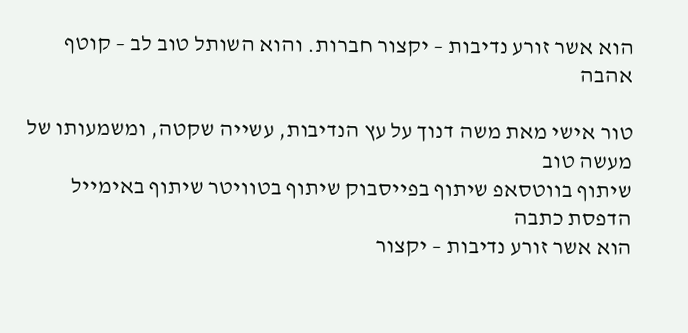הוא אשר זורע נדיבות – יקצור חברות. והוא השותל טוב לב – קוטף אהבה

טור אישי מאת משה דנוך על עץ הנדיבות, עשייה שקטה, ומשמעותו של מעשה טוב
שיתוף בווטסאפ שיתוף בפייסבוק שיתוף בטוויטר שיתוף באימייל הדפסת כתבה
הוא אשר זורע נדיבות – יקצור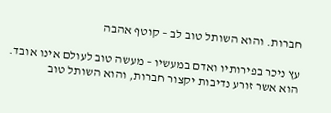חברות. והוא השותל טוב לב – קוטף אהבה

עץ ניכר בפירותיו ואדם במעשיו – מעשה טוב לעולם אינו אובד. הוא אשר זורע נדיבות יקצור חברות, והוא השותל טוב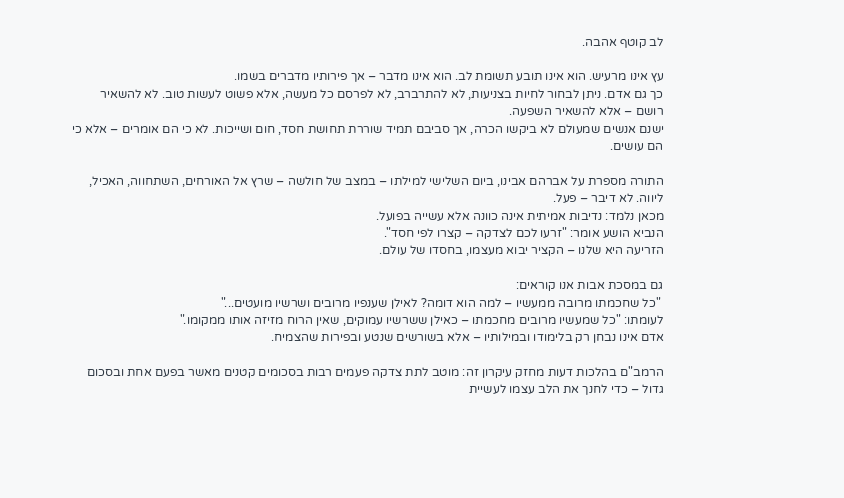לב קוטף אהבה.

עץ אינו מרעיש. הוא אינו תובע תשומת לב. הוא אינו מדבר – אך פירותיו מדברים בשמו.
כך גם אדם. ניתן לבחור לחיות בצניעות, לא להתרברב, לא לפרסם כל מעשה, אלא פשוט לעשות טוב. לא להשאיר רושם – אלא להשאיר השפעה.
ישנם אנשים שמעולם לא ביקשו הכרה, אך סביבם תמיד שוררת תחושת חסד, חום ושייכות. לא כי הם אומרים – אלא כי הם עושים.

התורה מספרת על אברהם אבינו, ביום השלישי למילתו – במצב של חולשה – שרץ אל האורחים, השתחווה, האכיל, ליווה. לא דיבר – פעל.
מכאן נלמד: נדיבות אמיתית אינה כוונה אלא עשייה בפועל.
הנביא הושע אומר: "זרעו לכם לצדקה – קצרו לפי חסד".
הזריעה היא שלנו – הקציר יבוא מעצמו, בחסדו של עולם.

גם במסכת אבות אנו קוראים:
 "כל שחכמתו מרובה ממעשיו – למה הוא דומה? לאילן שענפיו מרובים ושרשיו מועטים..."
לעומתו: "כל שמעשיו מרובים מחכמתו – כאילן ששרשיו עמוקים, שאין הרוח מזיזה אותו ממקומו."
אדם אינו נבחן רק בלימודו ובמילותיו – אלא בשורשים שנטע ובפירות שהצמיח.

הרמב"ם בהלכות דעות מחזק עיקרון זה: מוטב לתת צדקה פעמים רבות בסכומים קטנים מאשר בפעם אחת ובסכום גדול – כדי לחנך את הלב עצמו לעשיית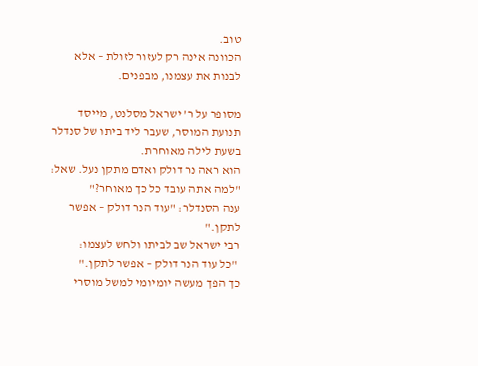טוב.
הכוונה אינה רק לעזור לזולת – אלא לבנות את עצמנו, מבפנים.

מסופר על ר’ ישראל מסלנט, מייסד תנועת המוסר, שעבר ליד ביתו של סנדלר בשעת לילה מאוחרת.
הוא ראה נר דולק ואדם מתקן נעל. שאל: "למה אתה עובד כל כך מאוחר?"
ענה הסנדלר: "עוד הנר דולק – אפשר לתקן."
רבי ישראל שב לביתו ולחש לעצמו:
 "כל עוד הנר דולק – אפשר לתקן."
כך הפך מעשה יומיומי למשל מוסרי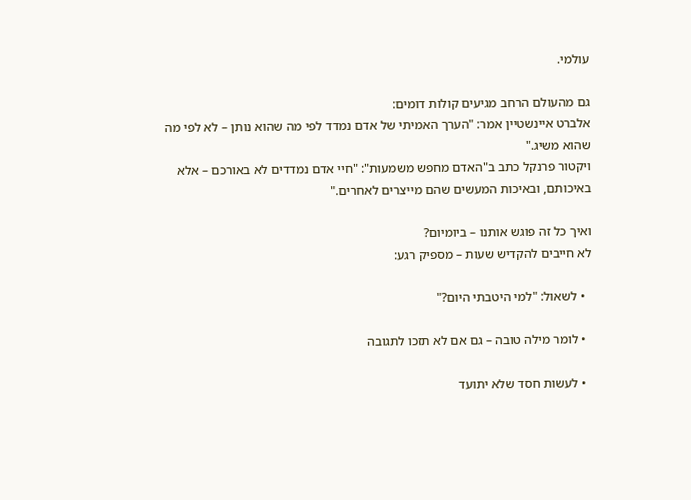עולמי.

גם מהעולם הרחב מגיעים קולות דומים:
אלברט איינשטיין אמר: "הערך האמיתי של אדם נמדד לפי מה שהוא נותן – לא לפי מה שהוא משיג."
ויקטור פרנקל כתב ב"האדם מחפש משמעות": "חיי אדם נמדדים לא באורכם – אלא באיכותם, ובאיכות המעשים שהם מייצרים לאחרים."

ואיך כל זה פוגש אותנו – ביומיום?
לא חייבים להקדיש שעות – מספיק רגע:

  • לשאול: "למי היטבתי היום?"

  • לומר מילה טובה – גם אם לא תזכו לתגובה

  • לעשות חסד שלא יתועד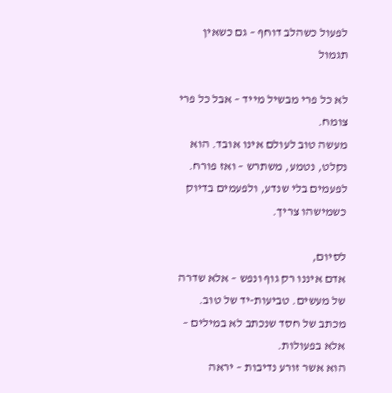לפעול כשהלב דוחף – גם כשאין תגמול

לא כל פרי מבשיל מייד – אבל כל פרי צומח.
מעשה טוב לעולם אינו אובד. הוא נקלט, נטמע, משתרש – ואז פורח. לפעמים בלי שנדע, ולפעמים בדיוק כשמישהו צריך.

לסיום,
אדם איננו רק גוף ונפש – אלא שדרה של מעשים. טביעות-יד של טוב.
מכתב של חסד שנכתב לא במילים – אלא בפעולות.
הוא אשר זורע נדיבות – יראה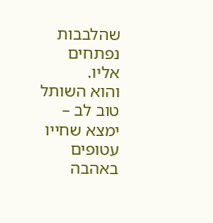שהלבבות נפתחים אליו.
והוא השותל טוב לב – ימצא שחייו עטופים באהבה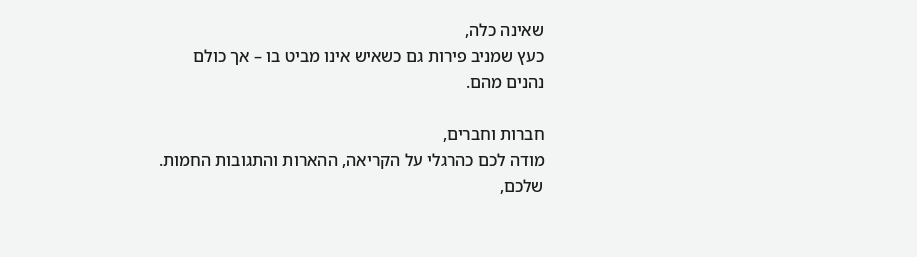שאינה כלה,
כעץ שמניב פירות גם כשאיש אינו מביט בו – אך כולם נהנים מהם.

חברות וחברים,
מודה לכם כהרגלי על הקריאה, ההארות והתגובות החמות.
שלכם,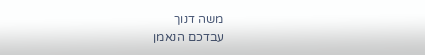משה דנוך
עבדכם הנאמן